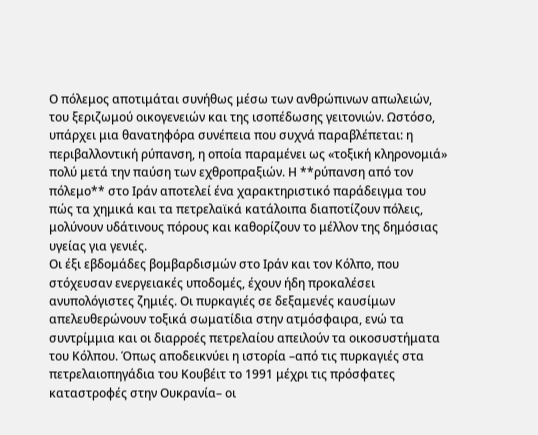Ο πόλεμος αποτιμάται συνήθως μέσω των ανθρώπινων απωλειών, του ξεριζωμού οικογενειών και της ισοπέδωσης γειτονιών. Ωστόσο, υπάρχει μια θανατηφόρα συνέπεια που συχνά παραβλέπεται: η περιβαλλοντική ρύπανση, η οποία παραμένει ως «τοξική κληρονομιά» πολύ μετά την παύση των εχθροπραξιών. Η **ρύπανση από τον πόλεμο** στο Ιράν αποτελεί ένα χαρακτηριστικό παράδειγμα του πώς τα χημικά και τα πετρελαϊκά κατάλοιπα διαποτίζουν πόλεις, μολύνουν υδάτινους πόρους και καθορίζουν το μέλλον της δημόσιας υγείας για γενιές.
Οι έξι εβδομάδες βομβαρδισμών στο Ιράν και τον Κόλπο, που στόχευσαν ενεργειακές υποδομές, έχουν ήδη προκαλέσει ανυπολόγιστες ζημιές. Οι πυρκαγιές σε δεξαμενές καυσίμων απελευθερώνουν τοξικά σωματίδια στην ατμόσφαιρα, ενώ τα συντρίμμια και οι διαρροές πετρελαίου απειλούν τα οικοσυστήματα του Κόλπου. Όπως αποδεικνύει η ιστορία –από τις πυρκαγιές στα πετρελαιοπηγάδια του Κουβέιτ το 1991 μέχρι τις πρόσφατες καταστροφές στην Ουκρανία– οι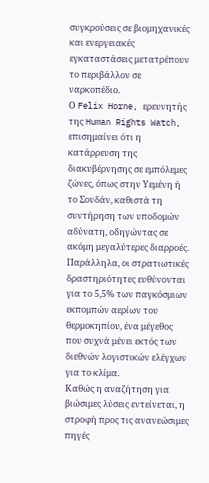συγκρούσεις σε βιομηχανικές και ενεργειακές εγκαταστάσεις μετατρέπουν το περιβάλλον σε ναρκοπέδιο.
Ο Felix Horne, ερευνητής της Human Rights Watch, επισημαίνει ότι η κατάρρευση της διακυβέρνησης σε εμπόλεμες ζώνες, όπως στην Υεμένη ή το Σουδάν, καθιστά τη συντήρηση των υποδομών αδύνατη, οδηγώντας σε ακόμη μεγαλύτερες διαρροές. Παράλληλα, οι στρατιωτικές δραστηριότητες ευθύνονται για το 5,5% των παγκόσμιων εκπομπών αερίων του θερμοκηπίου, ένα μέγεθος που συχνά μένει εκτός των διεθνών λογιστικών ελέγχων για το κλίμα.
Καθώς η αναζήτηση για βιώσιμες λύσεις εντείνεται, η στροφή προς τις ανανεώσιμες πηγές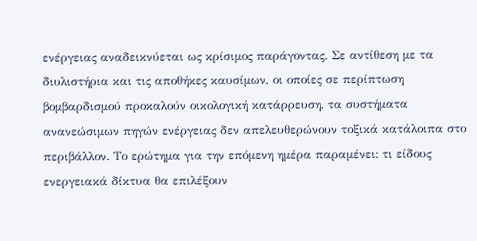ενέργειας αναδεικνύεται ως κρίσιμος παράγοντας. Σε αντίθεση με τα διυλιστήρια και τις αποθήκες καυσίμων, οι οποίες σε περίπτωση βομβαρδισμού προκαλούν οικολογική κατάρρευση, τα συστήματα ανανεώσιμων πηγών ενέργειας δεν απελευθερώνουν τοξικά κατάλοιπα στο περιβάλλον. Το ερώτημα για την επόμενη ημέρα παραμένει: τι είδους ενεργειακά δίκτυα θα επιλέξουν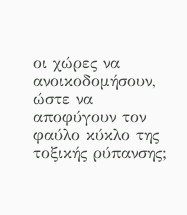οι χώρες να ανοικοδομήσουν, ώστε να αποφύγουν τον φαύλο κύκλο της τοξικής ρύπανσης;